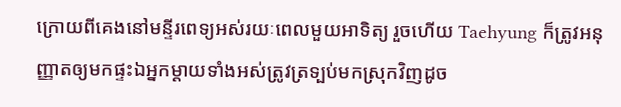ក្រោយពីគេងនៅមន្ទីរពេទ្យអស់រយៈពេលមួយអាទិត្យ រួចហើយ Taehyung ក៏ត្រូវអនុញ្ញាតឲ្យមកផ្ទះឯអ្នកម្តាយទាំងអស់ត្រូវត្រទ្បប់មកស្រុកវិញដូច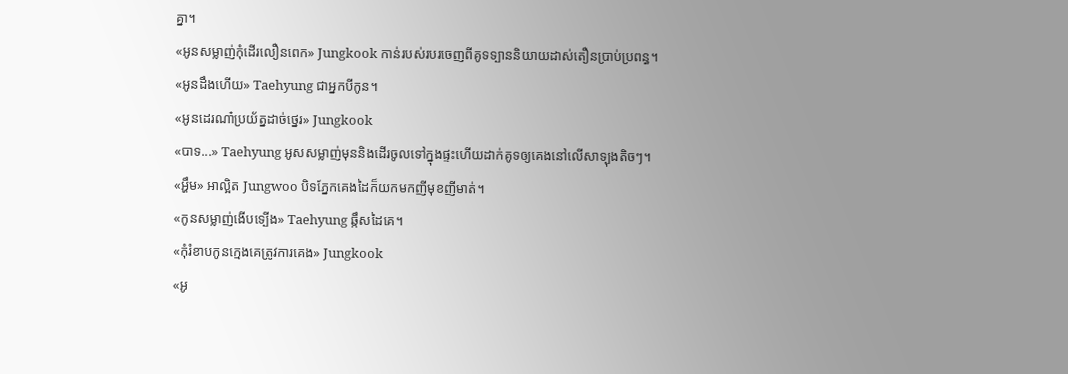គ្នា។
«អូនសម្លាញ់កុំដើរលឿនពេក» Jungkook កាន់របស់របរចេញពីគូទទ្បាននិយាយដាស់តឿនប្រាប់ប្រពន្ធ។
«អូនដឹងហើយ» Taehyung ជាអ្នកបីកូន។
«អូនដេរណា៎ប្រយ័ត្នដាច់ថ្នេរ» Jungkook
«បាទ...» Taehyung អូសសម្លាញ់មុននិងដើរចូលទៅក្នុងផ្ទះហើយដាក់គូទឲ្យគេងនៅលើសាទ្បុងតិចៗ។
«អ្ហឹម» អាល្អិត Jungwoo បិទភ្នែកគេងដៃក៏យកមកញីមុខញីមាត់។
«កូនសម្លាញ់ងើបទ្បើង» Taehyung ឆ្កឹសដៃគេ។
«កុំរំខាបកូនក្មេងគេត្រូវការគេង» Jungkook
«អូ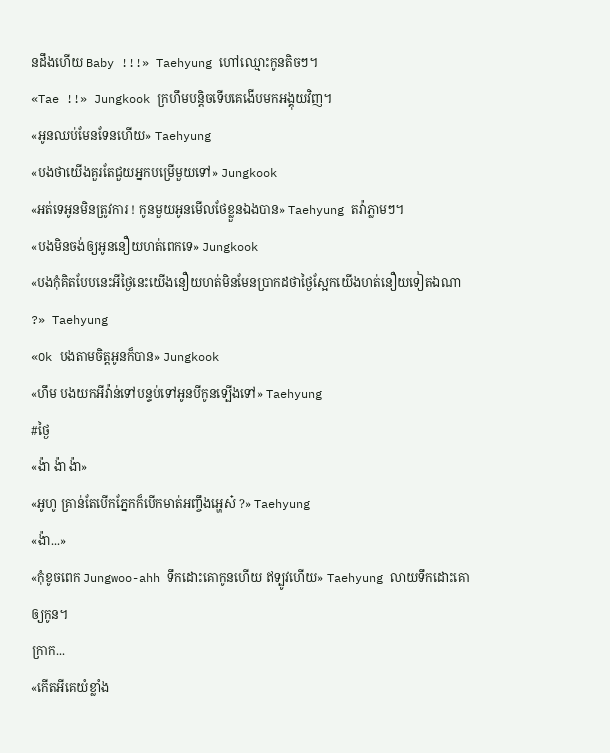នដឹងហើយ Baby !!!» Taehyung ហៅឈ្មោះកូនតិចៗ។
«Tae !!» Jungkook ក្រហឹមបន្តិចទើបគេងើបមកអង្គុយវិញ។
«អូនឈប់មែនទែនហើយ» Taehyung
«បងថាយើងគួរតែជួយអ្នកបម្រើមួយទៅ» Jungkook
«អត់ទេអូនមិនត្រូវការ ! កូនមួយអូនមើលថែខ្លួនឯងបាន» Taehyung តវ៉ាភ្លាមៗ។
«បងមិនចង់ឲ្យអូននឿយហត់ពេកទេ» Jungkook
«បងកុំគិតបែបនេះអីថ្ងៃនេះយើងនឿយហត់មិនមែនប្រាកដថាថ្ងៃស្អែកយើងហត់នឿយទៀតឯណា ?» Taehyung
«Ok បងតាមចិត្តអូនក៏បាន» Jungkook
«ហឹម បងយកអីវ៉ាន់ទៅបន្ទប់ទៅអូនបីកូនទ្បើងទៅ» Taehyung
#ថ្ងៃ
«ង៉ា ង៉ា ង៉ា»
«អូហូ គ្រាន់តែបើកភ្នែកក៏បើកមាត់អញ្ចឹងអ្ហេស៎ ?» Taehyung
«ង៉ា...»
«កុំខូចពេក Jungwoo-ahh ទឹកដោះគោកូនហើយ ឥទ្បូវហើយ» Taehyung លាយទឹកដោះគោឲ្យកូន។
ក្រាក...
«កើតអីគេយំខ្លាំង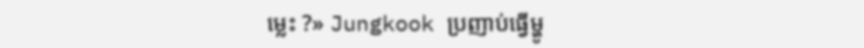ម្លេះ ?» Jungkook ប្រញាប់ធ្វើម្ហូ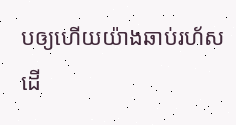បឲ្យហើយយ៉ាងឆាប់រហ័សដើ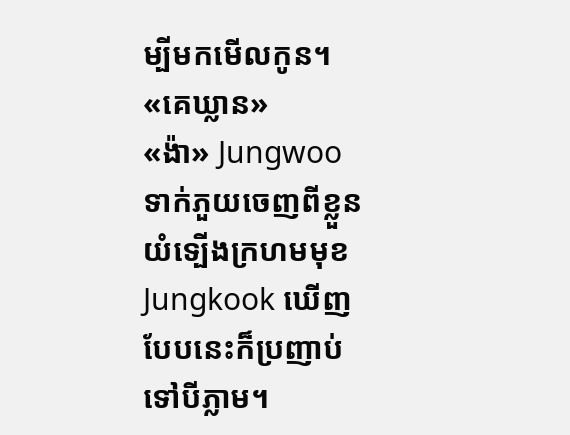ម្បីមកមើលកូន។
«គេឃ្លាន»
«ង៉ា» Jungwoo ទាក់ភួយចេញពីខ្លួនយំទ្បើងក្រហមមុខ Jungkook ឃើញបែបនេះក៏ប្រញាប់ទៅបីភ្លាម។